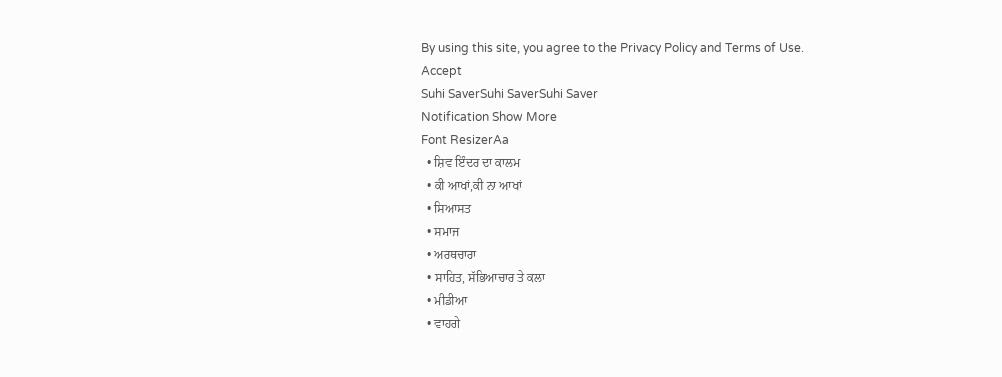By using this site, you agree to the Privacy Policy and Terms of Use.
Accept
Suhi SaverSuhi SaverSuhi Saver
Notification Show More
Font ResizerAa
  • ਸ਼ਿਵ ਇੰਦਰ ਦਾ ਕਾਲਮ
  • ਕੀ ਆਖਾਂ,ਕੀ ਨਾ ਆਖਾਂ
  • ਸਿਆਸਤ
  • ਸਮਾਜ
  • ਅਰਥਚਾਰਾ
  • ਸਾਹਿਤ, ਸੱਭਿਆਚਾਰ ਤੇ ਕਲਾ
  • ਮੀਡੀਆ
  • ਵਾਹਗੇ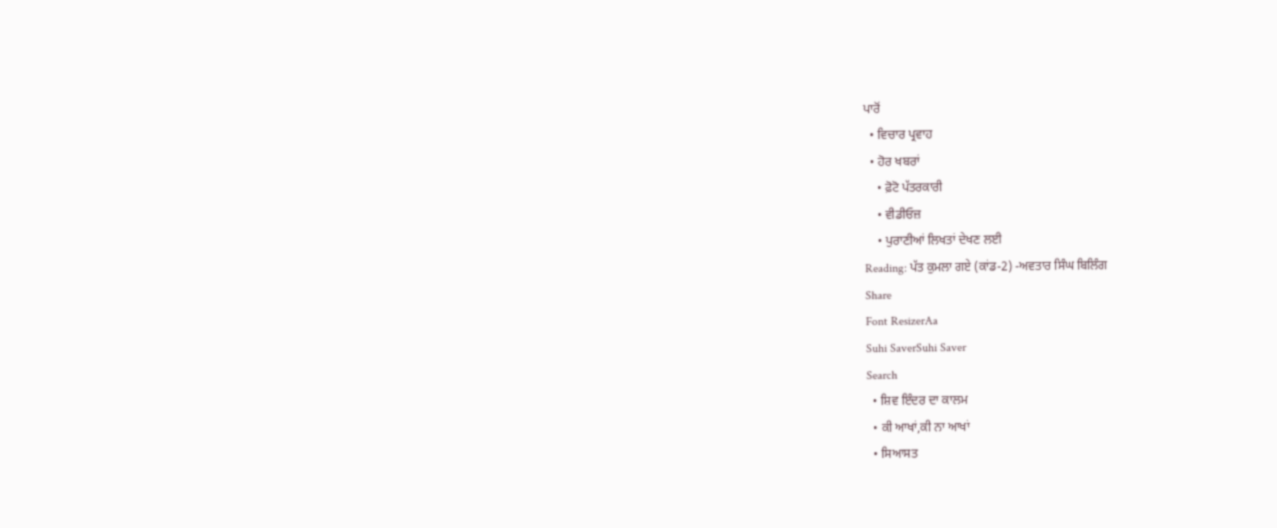ਪਾਰੋਂ
  • ਵਿਚਾਰ ਪ੍ਰਵਾਹ
  • ਹੋਰ ਖਬਰਾਂ
    • ਫ਼ੋਟੋ ਪੱਤਰਕਾਰੀ
    • ਵੀਡੀਓਜ਼
    • ਪੁਰਾਣੀਆਂ ਲਿਖਤਾਂ ਦੇਖਣ ਲਈ
Reading: ਪੱਤ ਕੁਮਲਾ ਗਏ (ਕਾਂਡ-2) -ਅਵਤਾਰ ਸਿੰਘ ਬਿਲਿੰਗ
Share
Font ResizerAa
Suhi SaverSuhi Saver
Search
  • ਸ਼ਿਵ ਇੰਦਰ ਦਾ ਕਾਲਮ
  • ਕੀ ਆਖਾਂ,ਕੀ ਨਾ ਆਖਾਂ
  • ਸਿਆਸਤ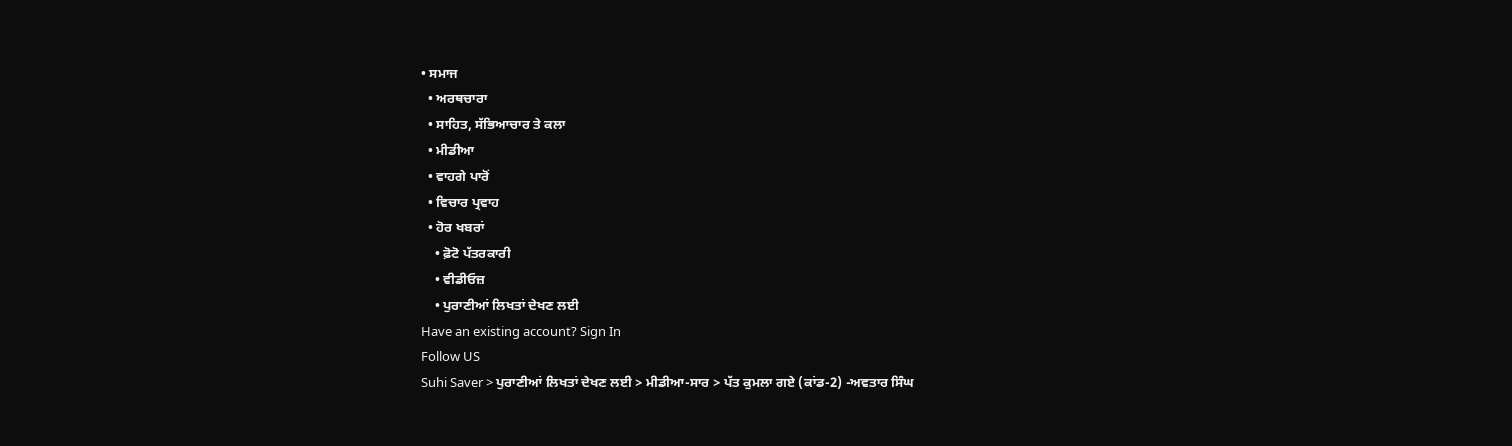• ਸਮਾਜ
  • ਅਰਥਚਾਰਾ
  • ਸਾਹਿਤ, ਸੱਭਿਆਚਾਰ ਤੇ ਕਲਾ
  • ਮੀਡੀਆ
  • ਵਾਹਗੇ ਪਾਰੋਂ
  • ਵਿਚਾਰ ਪ੍ਰਵਾਹ
  • ਹੋਰ ਖਬਰਾਂ
    • ਫ਼ੋਟੋ ਪੱਤਰਕਾਰੀ
    • ਵੀਡੀਓਜ਼
    • ਪੁਰਾਣੀਆਂ ਲਿਖਤਾਂ ਦੇਖਣ ਲਈ
Have an existing account? Sign In
Follow US
Suhi Saver > ਪੁਰਾਣੀਆਂ ਲਿਖਤਾਂ ਦੇਖਣ ਲਈ > ਮੀਡੀਆ-ਸਾਰ > ਪੱਤ ਕੁਮਲਾ ਗਏ (ਕਾਂਡ-2) -ਅਵਤਾਰ ਸਿੰਘ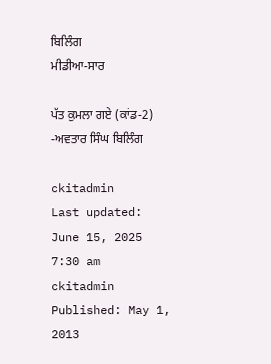ਬਿਲਿੰਗ
ਮੀਡੀਆ-ਸਾਰ

ਪੱਤ ਕੁਮਲਾ ਗਏ (ਕਾਂਡ-2) -ਅਵਤਾਰ ਸਿੰਘ ਬਿਲਿੰਗ

ckitadmin
Last updated: June 15, 2025 7:30 am
ckitadmin
Published: May 1, 2013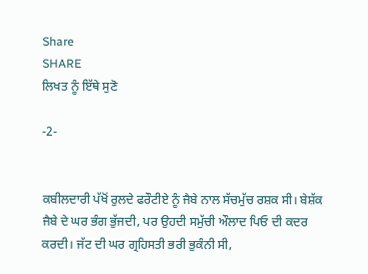Share
SHARE
ਲਿਖਤ ਨੂੰ ਇੱਥੇ ਸੁਣੋ

-2-


ਕਬੀਲਦਾਰੀ ਪੱਖੋਂ ਰੁਲਦੇ ਫਰੌਟੀਏ ਨੂੰ ਜੈਬੇ ਨਾਲ ਸੱਚਮੁੱਚ ਰਸ਼ਕ ਸੀ। ਬੇਸ਼ੱਕ ਜੈਬੇ ਦੇ ਘਰ ਭੰਗ ਭੁੱਜਦੀ, ਪਰ ਉਹਦੀ ਸਮੁੱਚੀ ਔਲਾਦ ਪਿਓ ਦੀ ਕਦਰ ਕਰਦੀ। ਜੱਟ ਦੀ ਘਰ ਗ੍ਰਹਿਸਤੀ ਭਰੀ ਭੁਕੰਨੀ ਸੀ,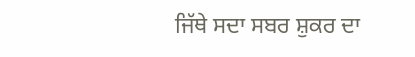ਜਿੱਥੇ ਸਦਾ ਸਬਰ ਸ਼ੁਕਰ ਦਾ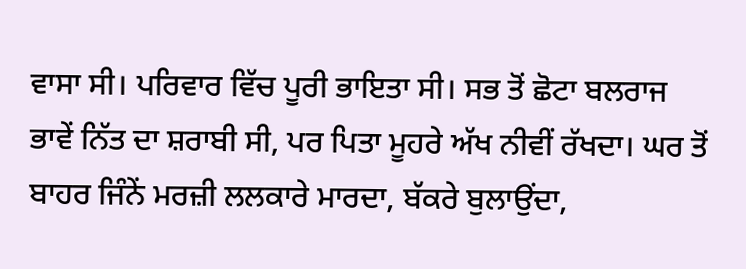ਵਾਸਾ ਸੀ। ਪਰਿਵਾਰ ਵਿੱਚ ਪੂਰੀ ਭਾਇਤਾ ਸੀ। ਸਭ ਤੋਂ ਛੋਟਾ ਬਲਰਾਜ ਭਾਵੇਂ ਨਿੱਤ ਦਾ ਸ਼ਰਾਬੀ ਸੀ, ਪਰ ਪਿਤਾ ਮੂਹਰੇ ਅੱਖ ਨੀਵੀਂ ਰੱਖਦਾ। ਘਰ ਤੋਂ ਬਾਹਰ ਜਿੰਨੇਂ ਮਰਜ਼ੀ ਲਲਕਾਰੇ ਮਾਰਦਾ, ਬੱਕਰੇ ਬੁਲਾਉਂਦਾ,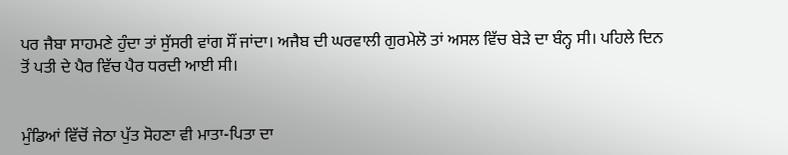ਪਰ ਜੈਬਾ ਸਾਹਮਣੇ ਹੁੰਦਾ ਤਾਂ ਸੁੱਸਰੀ ਵਾਂਗ ਸੌਂ ਜਾਂਦਾ। ਅਜੈਬ ਦੀ ਘਰਵਾਲੀ ਗੁਰਮੇਲੋ ਤਾਂ ਅਸਲ ਵਿੱਚ ਬੇੜੇ ਦਾ ਬੰਨ੍ਹ ਸੀ। ਪਹਿਲੇ ਦਿਨ ਤੋਂ ਪਤੀ ਦੇ ਪੈਰ ਵਿੱਚ ਪੈਰ ਧਰਦੀ ਆਈ ਸੀ।


ਮੁੰਡਿਆਂ ਵਿੱਚੋਂ ਜੇਠਾ ਪੁੱਤ ਸੋਹਣਾ ਵੀ ਮਾਤਾ-ਪਿਤਾ ਦਾ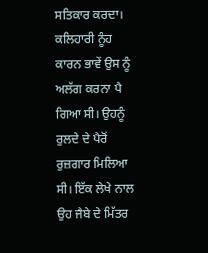ਸਤਿਕਾਰ ਕਰਦਾ। ਕਲਿਹਾਰੀ ਨੂੰਹ ਕਾਰਨ ਭਾਵੇਂ ਉਸ ਨੂੰ ਅਲੱਗ ਕਰਨਾ ਪੈ ਗਿਆ ਸੀ। ਉਹਨੂੰ ਰੁਲਦੇ ਦੇ ਪੈਰੋਂ ਰੁਜ਼ਗਾਰ ਮਿਲਿਆ ਸੀ। ਇੱਕ ਲੇਖੇ ਨਾਲ ਉਹ ਜੈਬੇ ਦੇ ਮਿੱਤਰ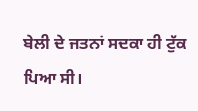ਬੇਲੀ ਦੇ ਜਤਨਾਂ ਸਦਕਾ ਹੀ ਟੁੱਕ ਪਿਆ ਸੀ।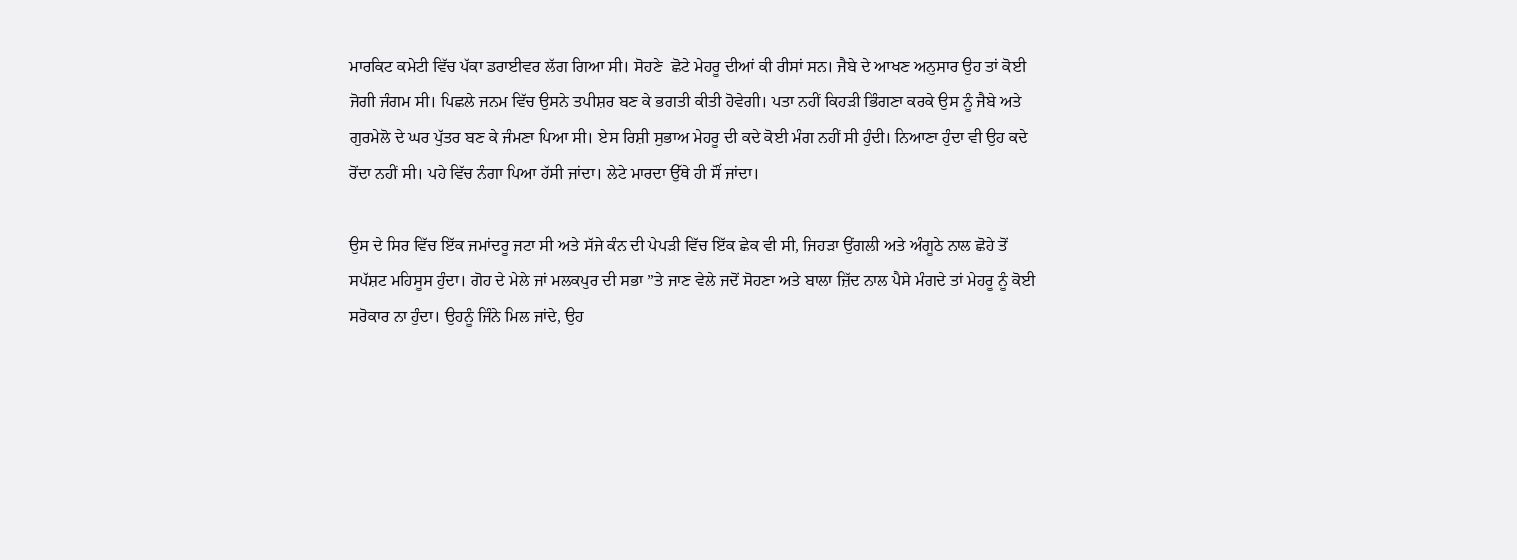ਮਾਰਕਿਟ ਕਮੇਟੀ ਵਿੱਚ ਪੱਕਾ ਡਰਾਈਵਰ ਲੱਗ ਗਿਆ ਸੀ। ਸੋਹਣੇ  ਛੋਟੇ ਮੇਹਰੂ ਦੀਆਂ ਕੀ ਰੀਸਾਂ ਸਨ। ਜੈਬੇ ਦੇ ਆਖਣ ਅਨੁਸਾਰ ਉਹ ਤਾਂ ਕੋਈ ਜੋਗੀ ਜੰਗਮ ਸੀ। ਪਿਛਲੇ ਜਨਮ ਵਿੱਚ ਉਸਨੇ ਤਪੀਸ਼ਰ ਬਣ ਕੇ ਭਗਤੀ ਕੀਤੀ ਹੋਵੇਗੀ। ਪਤਾ ਨਹੀਂ ਕਿਹੜੀ ਭਿੰਗਣਾ ਕਰਕੇ ਉਸ ਨੂੰ ਜੈਬੇ ਅਤੇ ਗੁਰਮੇਲੋ ਦੇ ਘਰ ਪੁੱਤਰ ਬਣ ਕੇ ਜੰਮਣਾ ਪਿਆ ਸੀ। ਏਸ ਰਿਸ਼ੀ ਸੁਭਾਅ ਮੇਹਰੂ ਦੀ ਕਦੇ ਕੋਈ ਮੰਗ ਨਹੀਂ ਸੀ ਹੁੰਦੀ। ਨਿਆਣਾ ਹੁੰਦਾ ਵੀ ਉਹ ਕਦੇ ਰੋਂਦਾ ਨਹੀਂ ਸੀ। ਪਹੇ ਵਿੱਚ ਨੰਗਾ ਪਿਆ ਹੱਸੀ ਜਾਂਦਾ। ਲੇਟੇ ਮਾਰਦਾ ਉੱਥੇ ਹੀ ਸੌਂ ਜਾਂਦਾ।

ਉਸ ਦੇ ਸਿਰ ਵਿੱਚ ਇੱਕ ਜਮਾਂਦਰੂ ਜਟਾ ਸੀ ਅਤੇ ਸੱਜੇ ਕੰਨ ਦੀ ਪੇਪੜੀ ਵਿੱਚ ਇੱਕ ਛੇਕ ਵੀ ਸੀ, ਜਿਹੜਾ ਉਂਗਲੀ ਅਤੇ ਅੰਗੂਠੇ ਨਾਲ ਛੋਹੇ ਤੋਂ ਸਪੱਸ਼ਟ ਮਹਿਸੂਸ ਹੁੰਦਾ। ਗੋਹ ਦੇ ਮੇਲੇ ਜਾਂ ਮਲਕਪੁਰ ਦੀ ਸਭਾ ”ਤੇ ਜਾਣ ਵੇਲੇ ਜਦੋਂ ਸੋਹਣਾ ਅਤੇ ਬਾਲਾ ਜ਼ਿੱਦ ਨਾਲ ਪੈਸੇ ਮੰਗਦੇ ਤਾਂ ਮੇਹਰੂ ਨੂੰ ਕੋਈ ਸਰੋਕਾਰ ਨਾ ਹੁੰਦਾ। ਉਹਨੂੰ ਜਿੰਨੇ ਮਿਲ ਜਾਂਦੇ, ਉਹ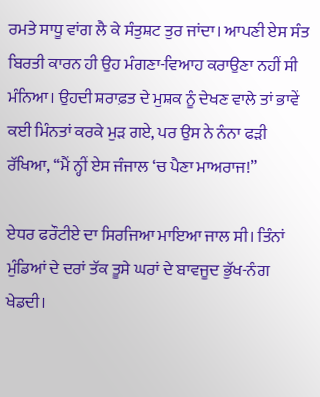ਰਮਤੇ ਸਾਧੂ ਵਾਂਗ ਲੈ ਕੇ ਸੰਤੁਸ਼ਟ ਤੁਰ ਜਾਂਦਾ। ਆਪਣੀ ਏਸ ਸੰਤ ਬਿਰਤੀ ਕਾਰਨ ਹੀ ਉਹ ਮੰਗਣਾ-ਵਿਆਹ ਕਰਾਉਣਾ ਨਹੀਂ ਸੀ ਮੰਨਿਆ। ਉਹਦੀ ਸ਼ਰਾਫ਼ਤ ਦੇ ਮੁਸ਼ਕ ਨੂੰ ਦੇਖਣ ਵਾਲੇ ਤਾਂ ਭਾਵੇਂ ਕਈ ਮਿੰਨਤਾਂ ਕਰਕੇ ਮੁੜ ਗਏ, ਪਰ ਉਸ ਨੇ ਨੰਨਾ ਫੜੀ ਰੱਖਿਆ, ‘‘ਮੈਂ ਨ੍ਹੀਂ ਏਸ ਜੰਜਾਲ ‘ਚ ਪੈਣਾ ਮਾਅਰਾਜ!”

ਏਧਰ ਫਰੌਟੀਏ ਦਾ ਸਿਰਜਿਆ ਮਾਇਆ ਜਾਲ ਸੀ। ਤਿੰਨਾਂ ਮੁੰਡਿਆਂ ਦੇ ਦਰਾਂ ਤੱਕ ਤੂਸੇ ਘਰਾਂ ਦੇ ਬਾਵਜੂਦ ਭੁੱਖ-ਨੰਗ ਖੇਡਦੀ।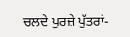ਚਲਦੇ ਪੁਰਜ਼ੇ ਪੁੱਤਰਾਂ-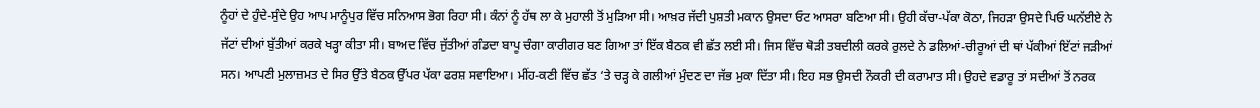ਨੂੰਹਾਂ ਦੇ ਹੁੰਦੇ-ਸੁੰਦੇ ਉਹ ਆਪ ਮਾਨੂੰਪੁਰ ਵਿੱਚ ਸਨਿਆਸ ਭੋਗ ਰਿਹਾ ਸੀ। ਕੰਨਾਂ ਨੂੰ ਹੱਥ ਲਾ ਕੇ ਮੁਹਾਲੀ ਤੋਂ ਮੁੜਿਆ ਸੀ। ਆਖ਼ਰ ਜੱਦੀ ਪੁਸ਼ਤੀ ਮਕਾਨ ਉਸਦਾ ਓਟ ਆਸਰਾ ਬਣਿਆ ਸੀ। ਉਹੀ ਕੱਚਾ-ਪੱਕਾ ਕੋਠਾ, ਜਿਹੜਾ ਉਸਦੇ ਪਿਓ ਘਨੱਈਏ ਨੇ ਜੱਟਾਂ ਦੀਆਂ ਬੁੱਤੀਆਂ ਕਰਕੇ ਖੜ੍ਹਾ ਕੀਤਾ ਸੀ। ਬਾਅਦ ਵਿੱਚ ਜੁੱਤੀਆਂ ਗੰਡਦਾ ਬਾਪੂ ਚੰਗਾ ਕਾਰੀਗਰ ਬਣ ਗਿਆ ਤਾਂ ਇੱਕ ਬੈਠਕ ਵੀ ਛੱਤ ਲਈ ਸੀ। ਜਿਸ ਵਿੱਚ ਥੋੜੀ ਤਬਦੀਲੀ ਕਰਕੇ ਰੁਲਦੇ ਨੇ ਡਲਿਆਂ-ਚੀਰੂਆਂ ਦੀ ਥਾਂ ਪੱਕੀਆਂ ਇੱਟਾਂ ਜੜੀਆਂ ਸਨ। ਆਪਣੀ ਮੁਲਾਜ਼ਮਤ ਦੇ ਸਿਰ ਉੱਤੇ ਬੈਠਕ ਉੱਪਰ ਪੱਕਾ ਫਰਸ਼ ਸਵਾਇਆ। ਮੀਂਹ-ਕਣੀ ਵਿੱਚ ਛੱਤ ‘ਤੇ ਚੜ੍ਹ ਕੇ ਗਲੀਆਂ ਮੁੰਦਣ ਦਾ ਜੱਭ ਮੁਕਾ ਦਿੱਤਾ ਸੀ। ਇਹ ਸਭ ਉਸਦੀ ਨੌਕਰੀ ਦੀ ਕਰਾਮਾਤ ਸੀ। ਉਹਦੇ ਵਡਾਰੂ ਤਾਂ ਸਦੀਆਂ ਤੋਂ ਨਰਕ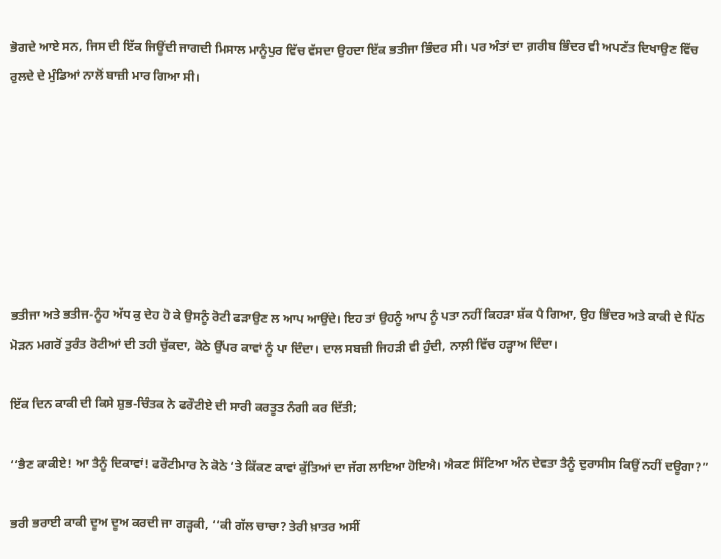ਭੋਗਦੇ ਆਏ ਸਨ, ਜਿਸ ਦੀ ਇੱਕ ਜਿਊਂਦੀ ਜਾਗਦੀ ਮਿਸਾਲ ਮਾਨੂੰਪੁਰ ਵਿੱਚ ਵੱਸਦਾ ਉਹਦਾ ਇੱਕ ਭਤੀਜਾ ਭਿੰਦਰ ਸੀ। ਪਰ ਅੰਤਾਂ ਦਾ ਗ਼ਰੀਬ ਭਿੰਦਰ ਵੀ ਅਪਣੱਤ ਦਿਖਾਉਣ ਵਿੱਚ ਰੁਲਦੇ ਦੇ ਮੁੰਡਿਆਂ ਨਾਲੋਂ ਬਾਜ਼ੀ ਮਾਰ ਗਿਆ ਸੀ।







ਭਤੀਜਾ ਅਤੇ ਭਤੀਜ-ਨੂੰਹ ਅੱਧ ਕੁ ਦੇਹ ਹੋ ਕੇ ਉਸਨੂੰ ਰੋਟੀ ਫੜਾਉਣ ਲ ਆਪ ਆਉਂਦੇ। ਇਹ ਤਾਂ ਉਹਨੂੰ ਆਪ ਨੂੰ ਪਤਾ ਨਹੀਂ ਕਿਹੜਾ ਸ਼ੱਕ ਪੈ ਗਿਆ, ਉਹ ਭਿੰਦਰ ਅਤੇ ਕਾਕੀ ਦੇ ਪਿੱਠ ਮੋੜਨ ਮਗਰੋਂ ਤੁਰੰਤ ਰੋਟੀਆਂ ਦੀ ਤਹੀ ਚੁੱਕਦਾ, ਕੋਠੇ ਉੱਪਰ ਕਾਵਾਂ ਨੂੰ ਪਾ ਦਿੰਦਾ। ਦਾਲ ਸਬਜ਼ੀ ਜਿਹੜੀ ਵੀ ਹੁੰਦੀ, ਨਾਲ਼ੀ ਵਿੱਚ ਹੜ੍ਹਾਅ ਦਿੰਦਾ।

ਇੱਕ ਦਿਨ ਕਾਕੀ ਦੀ ਕਿਸੇ ਸ਼ੁਭ-ਚਿੰਤਕ ਨੇ ਫਰੌਟੀਏ ਦੀ ਸਾਰੀ ਕਰਤੂਤ ਨੰਗੀ ਕਰ ਦਿੱਤੀ;

‘‘ਭੈਣ ਕਾਕੀਏ! ਆ ਤੈਨੂੰ ਦਿਕਾਵਾਂ! ਫਰੌਟੀਮਾਰ ਨੇ ਕੋਠੇ ‘ਤੇ ਕਿੱਕਣ ਕਾਵਾਂ ਕੁੱਤਿਆਂ ਦਾ ਜੱਗ ਲਾਇਆ ਹੋਇਐ। ਐਕਣ ਸਿੱਟਿਆ ਅੰਨ ਦੇਵਤਾ ਤੈਨੂੰ ਦੁਰਾਸੀਸ ਕਿਉਂ ਨਹੀਂ ਦਊਗਾ?”

ਭਰੀ ਭਰਾਈ ਕਾਕੀ ਦੂਅ ਦੂਅ ਕਰਦੀ ਜਾ ਗੜ੍ਹਕੀ, ‘‘ਕੀ ਗੱਲ ਚਾਚਾ? ਤੇਰੀ ਖ਼ਾਤਰ ਅਸੀਂ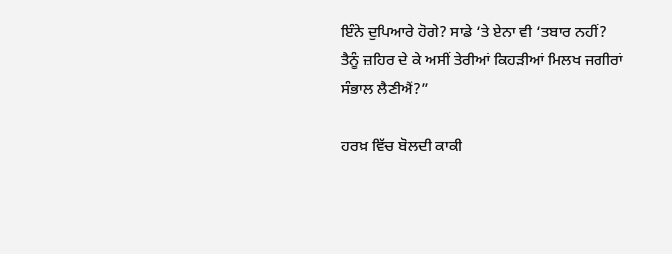ਇੰਨੇ ਦੁਪਿਆਰੇ ਹੋਗੇ? ਸਾਡੇ ‘ਤੇ ਏਨਾ ਵੀ ‘ਤਬਾਰ ਨਹੀਂ? ਤੈਨੂੰ ਜ਼ਹਿਰ ਦੇ ਕੇ ਅਸੀਂ ਤੇਰੀਆਂ ਕਿਹੜੀਆਂ ਮਿਲਖ ਜਗੀਰਾਂ ਸੰਭਾਲ ਲੈਣੀਐਂ?”

ਹਰਖ਼ ਵਿੱਚ ਬੋਲਦੀ ਕਾਕੀ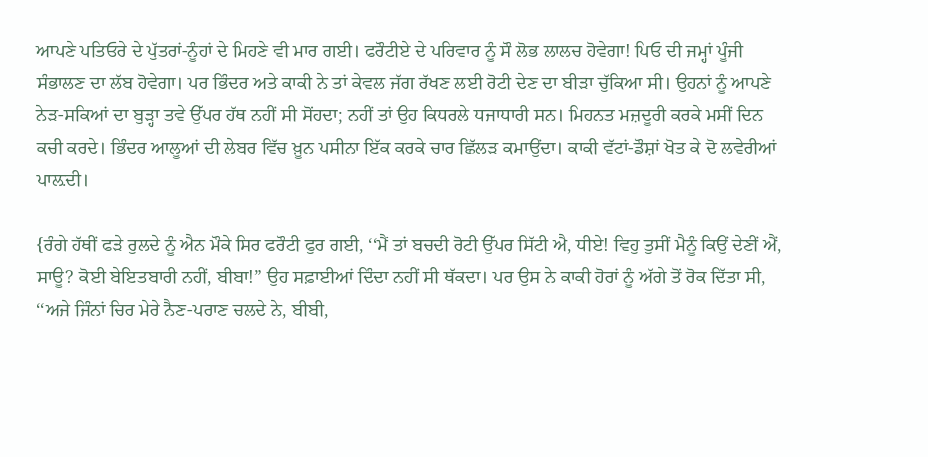ਆਪਣੇ ਪਤਿਓਰੇ ਦੇ ਪੁੱਤਰਾਂ-ਨੂੰਹਾਂ ਦੇ ਮਿਹਣੇ ਵੀ ਮਾਰ ਗਈ। ਫਰੌਟੀਏ ਦੇ ਪਰਿਵਾਰ ਨੂੰ ਸੌ ਲੋਭ ਲਾਲਚ ਹੋਵੇਗਾ! ਪਿਓ ਦੀ ਜਮ੍ਹਾਂ ਪੂੰਜੀ ਸੰਭਾਲਣ ਦਾ ਲੱਬ ਹੋਵੇਗਾ। ਪਰ ਭਿੰਦਰ ਅਤੇ ਕਾਕੀ ਨੇ ਤਾਂ ਕੇਵਲ ਜੱਗ ਰੱਖਣ ਲਈ ਰੋਟੀ ਦੇਣ ਦਾ ਬੀੜਾ ਚੁੱਕਿਆ ਸੀ। ਉਹਨਾਂ ਨੂੰ ਆਪਣੇ ਨੇੜ-ਸਕਿਆਂ ਦਾ ਬੁੜ੍ਹਾ ਤਵੇ ਉੱਪਰ ਹੱਥ ਨਹੀਂ ਸੀ ਸੋਂਹਦਾ; ਨਹੀਂ ਤਾਂ ਉਹ ਕਿਧਰਲੇ ਧਜਾਧਾਰੀ ਸਨ। ਮਿਹਨਤ ਮਜ਼ਦੂਰੀ ਕਰਕੇ ਮਸੀਂ ਦਿਨ ਕਚੀ ਕਰਦੇ। ਭਿੰਦਰ ਆਲੂਆਂ ਦੀ ਲੇਬਰ ਵਿੱਚ ਖ਼ੂਨ ਪਸੀਨਾ ਇੱਕ ਕਰਕੇ ਚਾਰ ਛਿੱਲੜ ਕਮਾਉਂਦਾ। ਕਾਕੀ ਵੱਟਾਂ-ਡੌਸ਼ਾਂ ਖੋਤ ਕੇ ਦੋ ਲਵੇਰੀਆਂ ਪਾਲ਼ਦੀ।

{ਰੰਗੇ ਹੱਥੀਂ ਫੜੇ ਰੁਲਦੇ ਨੂੰ ਐਨ ਮੌਕੇ ਸਿਰ ਫਰੌਟੀ ਫੁਰ ਗਈ, ‘‘ਮੈਂ ਤਾਂ ਬਚਦੀ ਰੋਟੀ ਉੱਪਰ ਸਿੱਟੀ ਐ, ਧੀਏ! ਵਿਹੁ ਤੁਸੀਂ ਮੈਨੂੰ ਕਿਉਂ ਦੇਣੀਂ ਐਂ, ਸਾਊ? ਕੋਈ ਬੇਇਤਬਾਰੀ ਨਹੀਂ, ਬੀਬਾ!” ਉਹ ਸਫ਼ਾਈਆਂ ਦਿੰਦਾ ਨਹੀਂ ਸੀ ਥੱਕਦਾ। ਪਰ ਉਸ ਨੇ ਕਾਕੀ ਹੋਰਾਂ ਨੂੰ ਅੱਗੇ ਤੋਂ ਰੋਕ ਦਿੱਤਾ ਸੀ, ‘‘ਅਜੇ ਜਿੰਨਾਂ ਚਿਰ ਮੇਰੇ ਨੈਣ-ਪਰਾਣ ਚਲਦੇ ਨੇ, ਬੀਬੀ,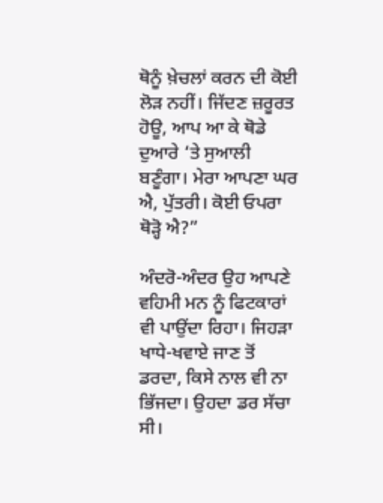ਥੋਨੂੰ ਖ਼ੇਚਲਾਂ ਕਰਨ ਦੀ ਕੋਈ ਲੋੜ ਨਹੀਂ। ਜਿੱਦਣ ਜ਼ਰੂਰਤ ਹੋਊ, ਆਪ ਆ ਕੇ ਥੋਡੇ ਦੁਆਰੇ ‘ਤੇ ਸੁਆਲੀ ਬਣੂੰਗਾ। ਮੇਰਾ ਆਪਣਾ ਘਰ ਐ, ਪੁੱਤਰੀ। ਕੋਈ ਓਪਰਾ ਥੋੜ੍ਹੋ ਐ?”

ਅੰਦਰੋ-ਅੰਦਰ ਉਹ ਆਪਣੇ ਵਹਿਮੀ ਮਨ ਨੂੰ ਫਿਟਕਾਰਾਂ ਵੀ ਪਾਉਂਦਾ ਰਿਹਾ। ਜਿਹੜਾ ਖਾਧੇ-ਖਵਾਏ ਜਾਣ ਤੋਂ ਡਰਦਾ, ਕਿਸੇ ਨਾਲ ਵੀ ਨਾ ਭਿੱਜਦਾ। ਉਹਦਾ ਡਰ ਸੱਚਾ ਸੀ।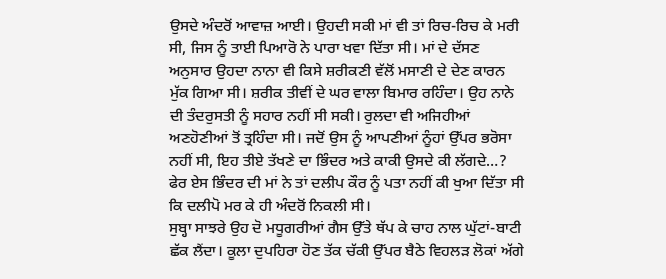ਉਸਦੇ ਅੰਦਰੋਂ ਆਵਾਜ਼ ਆਈ। ਉਹਦੀ ਸਕੀ ਮਾਂ ਵੀ ਤਾਂ ਰਿਚ-ਰਿਚ ਕੇ ਮਰੀ ਸੀ, ਜਿਸ ਨੂੰ ਤਾਈ ਪਿਆਰੋ ਨੇ ਪਾਰਾ ਖਵਾ ਦਿੱਤਾ ਸੀ। ਮਾਂ ਦੇ ਦੱਸਣ ਅਨੁਸਾਰ ਉਹਦਾ ਨਾਨਾ ਵੀ ਕਿਸੇ ਸ਼ਰੀਕਣੀ ਵੱਲੋਂ ਮਸਾਣੀ ਦੇ ਦੇਣ ਕਾਰਨ ਮੁੱਕ ਗਿਆ ਸੀ। ਸ਼ਰੀਕ ਤੀਵੀਂ ਦੇ ਘਰ ਵਾਲਾ ਬਿਮਾਰ ਰਹਿੰਦਾ। ਉਹ ਨਾਨੇ ਦੀ ਤੰਦਰੁਸਤੀ ਨੂੰ ਸਹਾਰ ਨਹੀਂ ਸੀ ਸਕੀ। ਰੁਲਦਾ ਵੀ ਅਜਿਹੀਆਂ ਅਣਹੋਣੀਆਂ ਤੋਂ ਤ੍ਰਹਿੰਦਾ ਸੀ। ਜਦੋਂ ਉਸ ਨੂੰ ਆਪਣੀਆਂ ਨੂੰਹਾਂ ਉੱਪਰ ਭਰੋਸਾ ਨਹੀਂ ਸੀ, ਇਹ ਤੀਏ ਤੱਖਣੇ ਦਾ ਭਿੰਦਰ ਅਤੇ ਕਾਕੀ ਉਸਦੇ ਕੀ ਲੱਗਦੇ…? ਫੇਰ ਏਸ ਭਿੰਦਰ ਦੀ ਮਾਂ ਨੇ ਤਾਂ ਦਲੀਪ ਕੌਰ ਨੂੰ ਪਤਾ ਨਹੀਂ ਕੀ ਖੁਆ ਦਿੱਤਾ ਸੀ ਕਿ ਦਲੀਪੋ ਮਰ ਕੇ ਹੀ ਅੰਦਰੋਂ ਨਿਕਲੀ ਸੀ।
ਸੁਬ੍ਹਾ ਸਾਝਰੇ ਉਹ ਦੋ ਮਧੂਗਰੀਆਂ ਗੈਸ ਉੱਤੇ ਥੱਪ ਕੇ ਚਾਹ ਨਾਲ ਘੁੱਟਾਂ-ਬਾਟੀ ਛੱਕ ਲੈਂਦਾ। ਕੂਲਾ ਦੁਪਹਿਰਾ ਹੋਣ ਤੱਕ ਚੱਕੀ ਉੱਪਰ ਬੈਠੇ ਵਿਹਲੜ ਲੋਕਾਂ ਅੱਗੇ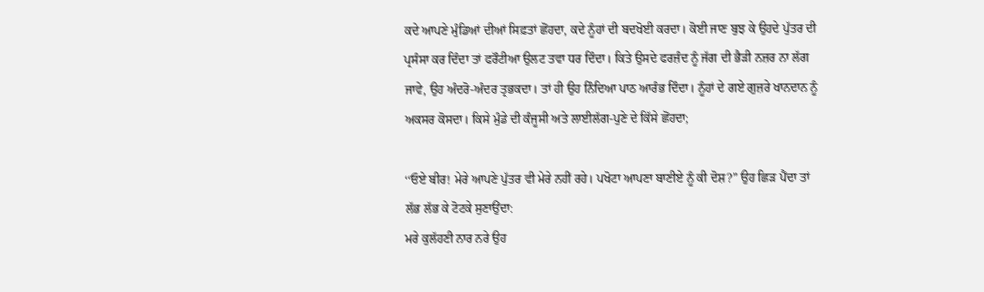ਕਦੇ ਆਪਣੇ ਮੁੰਡਿਆਂ ਦੀਆਂ ਸਿਫ਼ਤਾਂ ਛੋਂਹਦਾ, ਕਦੇ ਨੂੰਹਾਂ ਦੀ ਬਦਖੋਈ ਕਰਦਾ। ਕੋਈ ਜਾਣ ਬੁਝ ਕੇ ਉਹਦੇ ਪੁੱਤਰ ਦੀ ਪ੍ਰਸੰਸਾ ਕਰ ਦਿੰਦਾ ਤਾਂ ਫਰੌਟੀਆ ਉਲਟ ਤਵਾ ਧਰ ਦਿੰਦਾ। ਕਿਤੇ ਉਸਦੇ ਫਰਜ਼ੰਦ ਨੂੰ ਜੱਗ ਦੀ ਭੈੜੀ ਨਜ਼ਰ ਨਾ ਲੱਗ ਜਾਵੇ, ਉਹ ਅੰਦਰੋ-ਅੰਦਰ ਤ੍ਰਭਕਦਾ। ਤਾਂ ਹੀ ਉਹ ਨਿੰਦਿਆ ਪਾਠ ਆਰੰਭ ਦਿੰਦਾ। ਨੂੰਹਾਂ ਦੇ ਗਏ ਗੁਜ਼ਰੇ ਖਾਨਦਾਨ ਨੂੰ ਅਕਸਰ ਕੋਸਦਾ। ਕਿਸੇ ਮੁੰਡੇ ਦੀ ਕੰਜੂਸੀ ਅਤੇ ਲਾਈਲੱਗ-ਪੁਣੇ ਦੇ ਕਿੱਸੇ ਛੋਂਹਦਾ;

‘‘ਓਏ ਬੀਰ! ਮੇਰੇ ਆਪਣੇ ਪੁੱਤਰ ਵੀ ਮੇਰੇ ਨਹੀਂ ਰਹੇ। ਪਖੋਟਾ ਆਪਣਾ ਬਾਣੀਏ ਨੂੰ ਕੀ ਦੋਸ਼?” ਉਹ ਛਿੜ ਪੈਂਦਾ ਤਾਂ ਲੱਭ ਲੱਭ ਕੇ ਟੋਟਕੇ ਸੁਣਾਉਂਦਾ:
ਮਰੇ ਕੁਲੱਹਣੀ ਨਾਰ ਨਰੇ ਉਹ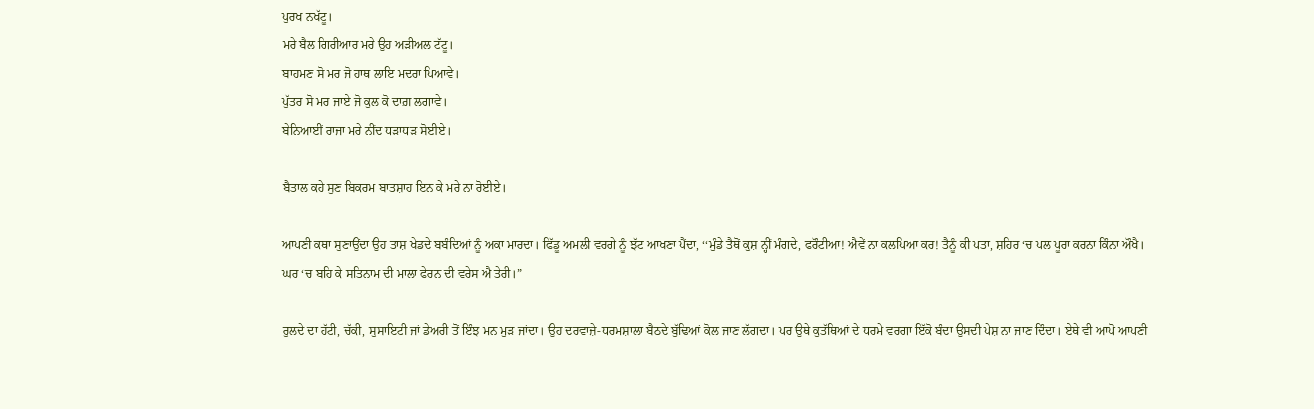ਪੁਰਖ ਨਖੱਟੂ।
ਮਰੇ ਬੈਲ ਗਿਰੀਆਰ ਮਰੇ ਉਹ ਅੜੀਅਲ ਟੱਟੂ।
ਬਾਹਮਣ ਸੋ ਮਰ ਜੋ ਹਾਥ ਲਾਇ ਮਦਰਾ ਪਿਆਵੇ।
ਪੁੱਤਰ ਸੋ ਮਰ ਜਾਏ ਜੋ ਕੁਲ ਕੋ ਦਾਗ਼ ਲਗਾਵੇ।
ਬੇਨਿਆਈਂ ਰਾਜਾ ਮਰੇ ਨੀਂਦ ਧੜਾਧੜ ਸੋਈਏ।

ਬੈਤਾਲ ਕਹੇ ਸੁਣ ਬਿਕਰਮ ਬਾਤਸ਼ਾਹ ਇਨ ਕੇ ਮਰੇ ਨਾ ਰੋਈਏ।

ਆਪਣੀ ਕਥਾ ਸੁਣਾਉਂਦਾ ਉਹ ਤਾਸ਼ ਖੇਡਦੇ ਬਬੰਦਿਆਂ ਨੂੰ ਅਕਾ ਮਾਰਦਾ। ਫਿੱਡੂ ਅਮਲੀ ਵਰਗੇ ਨੂੰ ਝੱਟ ਆਖਣਾ ਪੈਂਦਾ, ‘‘ਮੁੰਡੇ ਤੈਥੋਂ ਕੁਸ਼ ਨ੍ਹੀਂ ਮੰਗਦੇ, ਫਰੌਟੀਆ! ਐਵੇਂ ਨਾ ਕਲਪਿਆ ਕਰ! ਤੈਨੂੰ ਕੀ ਪਤਾ, ਸ਼ਹਿਰ ‘ਚ ਪਲ ਪੂਰਾ ਕਰਨਾ ਕਿੰਨਾ ਔਖੈ। ਘਰ ‘ਚ ਬਹਿ ਕੇ ਸਤਿਨਾਮ ਦੀ ਮਾਲਾ ਫੇਰਨ ਦੀ ਵਰੇਸ ਐ ਤੇਰੀ।”

ਰੁਲਦੇ ਦਾ ਹੱਟੀ, ਚੱਕੀ, ਸੁਸਾਇਟੀ ਜਾਂ ਡੇਅਰੀ ਤੋਂ ਇੰਝ ਮਨ ਮੁੜ ਜਾਂਦਾ। ਉਹ ਦਰਵਾਜ਼ੇ-ਧਰਮਸ਼ਾਲਾ ਬੈਠਦੇ ਬੁੱਢਿਆਂ ਕੋਲ ਜਾਣ ਲੱਗਦਾ। ਪਰ ਉਥੇ ਕੁਤੱਥਿਆਂ ਦੇ ਧਰਮੇ ਵਰਗਾ ਇੱਕੋ ਬੰਦਾ ਉਸਦੀ ਪੇਸ਼ ਨਾ ਜਾਣ ਦਿੰਦਾ। ਏਥੇ ਵੀ ਆਪੋ ਆਪਣੀ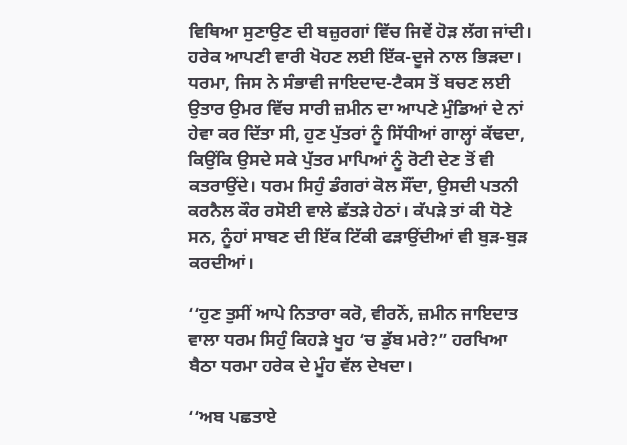ਵਿਥਿਆ ਸੁਣਾਉਣ ਦੀ ਬਜ਼ੁਰਗਾਂ ਵਿੱਚ ਜਿਵੇਂ ਹੋੜ ਲੱਗ ਜਾਂਦੀ। ਹਰੇਕ ਆਪਣੀ ਵਾਰੀ ਖੋਹਣ ਲਈ ਇੱਕ-ਦੂਜੇ ਨਾਲ ਭਿੜਦਾ। ਧਰਮਾ, ਜਿਸ ਨੇ ਸੰਭਾਵੀ ਜਾਇਦਾਦ-ਟੈਕਸ ਤੋਂ ਬਚਣ ਲਈ ਉਤਾਰ ਉਮਰ ਵਿੱਚ ਸਾਰੀ ਜ਼ਮੀਨ ਦਾ ਆਪਣੇ ਮੁੰਡਿਆਂ ਦੇ ਨਾਂ ਹੇਵਾ ਕਰ ਦਿੱਤਾ ਸੀ, ਹੁਣ ਪੁੱਤਰਾਂ ਨੂੰ ਸਿੱਧੀਆਂ ਗਾਲ੍ਹਾਂ ਕੱਢਦਾ, ਕਿਉਂਕਿ ਉਸਦੇ ਸਕੇ ਪੁੱਤਰ ਮਾਪਿਆਂ ਨੂੰ ਰੋਟੀ ਦੇਣ ਤੋਂ ਵੀ ਕਤਰਾਉਂਦੇ। ਧਰਮ ਸਿਹੁੰ ਡੰਗਰਾਂ ਕੋਲ ਸੌਂਦਾ, ਉਸਦੀ ਪਤਨੀ ਕਰਨੈਲ ਕੌਰ ਰਸੋਈ ਵਾਲੇ ਛੱਤੜੇ ਹੇਠਾਂ। ਕੱਪੜੇ ਤਾਂ ਕੀ ਧੋਣੇ ਸਨ, ਨੂੰਹਾਂ ਸਾਬਣ ਦੀ ਇੱਕ ਟਿੱਕੀ ਫੜਾਉਂਦੀਆਂ ਵੀ ਬੁੜ-ਬੁੜ ਕਰਦੀਆਂ।

‘‘ਹੁਣ ਤੁਸੀਂ ਆਪੇ ਨਿਤਾਰਾ ਕਰੋ, ਵੀਰਨੋਂ, ਜ਼ਮੀਨ ਜਾਇਦਾਤ ਵਾਲਾ ਧਰਮ ਸਿਹੁੰ ਕਿਹੜੇ ਖੂਹ ‘ਚ ਡੁੱਬ ਮਰੇ?” ਹਰਖਿਆ ਬੈਠਾ ਧਰਮਾ ਹਰੇਕ ਦੇ ਮੂੰਹ ਵੱਲ ਦੇਖਦਾ।

‘‘ਅਬ ਪਛਤਾਏ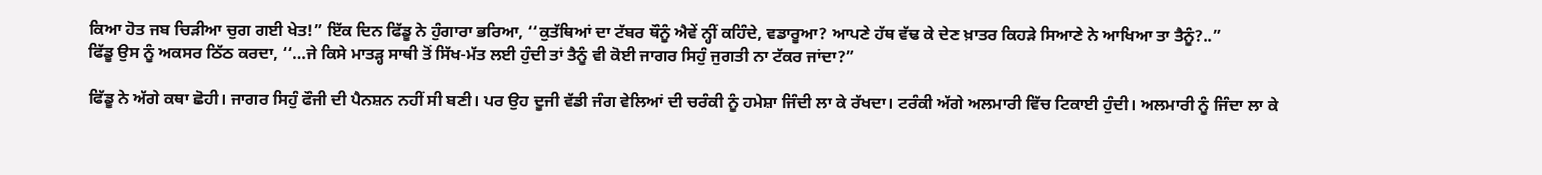ਕਿਆ ਹੋਤ ਜਬ ਚਿੜੀਆ ਚੁਗ ਗਈ ਖੇਤ!” ਇੱਕ ਦਿਨ ਫਿੱਡੂ ਨੇ ਹੁੰਗਾਰਾ ਭਰਿਆ, ‘‘ਕੁਤੱਥਿਆਂ ਦਾ ਟੱਬਰ ਥੌਨੂੰ ਐਵੇਂ ਨ੍ਹੀਂ ਕਹਿੰਦੇ, ਵਡਾਰੂਆ? ਆਪਣੇ ਹੱਥ ਵੱਢ ਕੇ ਦੇਣ ਖ਼ਾਤਰ ਕਿਹੜੇ ਸਿਆਣੇ ਨੇ ਆਖਿਆ ਤਾ ਤੈਨੂੰ?..”
ਫਿੱਡੂ ਉਸ ਨੂੰ ਅਕਸਰ ਠਿੱਠ ਕਰਦਾ, ‘‘…ਜੇ ਕਿਸੇ ਮਾਤੜ੍ਹ ਸਾਥੀ ਤੋਂ ਸਿੱਖ-ਮੱਤ ਲਈ ਹੁੰਦੀ ਤਾਂ ਤੈਨੂੰ ਵੀ ਕੋਈ ਜਾਗਰ ਸਿਹੁੰ ਜੁਗਤੀ ਨਾ ਟੱਕਰ ਜਾਂਦਾ?”

ਫਿੱਡੂ ਨੇ ਅੱਗੇ ਕਥਾ ਛੋਹੀ। ਜਾਗਰ ਸਿਹੁੰ ਫੌਜੀ ਦੀ ਪੈਨਸ਼ਨ ਨਹੀਂ ਸੀ ਬਣੀ। ਪਰ ਉਹ ਦੂਜੀ ਵੱਡੀ ਜੰਗ ਵੇਲਿਆਂ ਦੀ ਚਰੰਕੀ ਨੂੰ ਹਮੇਸ਼ਾ ਜਿੰਦੀ ਲਾ ਕੇ ਰੱਖਦਾ। ਟਰੰਕੀ ਅੱਗੇ ਅਲਮਾਰੀ ਵਿੱਚ ਟਿਕਾਈ ਹੁੰਦੀ। ਅਲਮਾਰੀ ਨੂੰ ਜਿੰਦਾ ਲਾ ਕੇ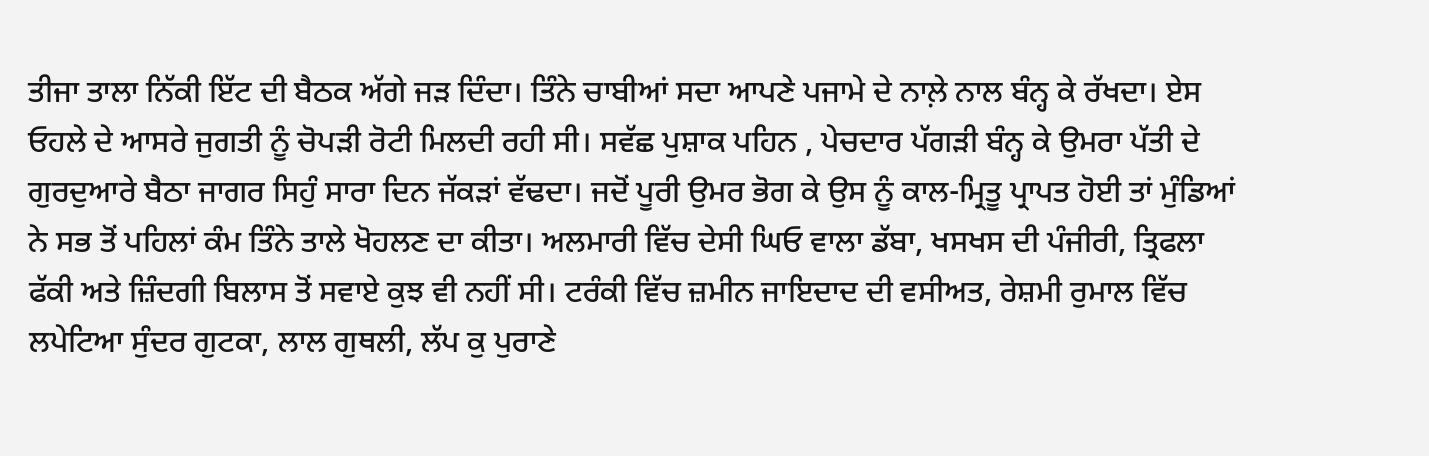ਤੀਜਾ ਤਾਲਾ ਨਿੱਕੀ ਇੱਟ ਦੀ ਬੈਠਕ ਅੱਗੇ ਜੜ ਦਿੰਦਾ। ਤਿੰਨੇ ਚਾਬੀਆਂ ਸਦਾ ਆਪਣੇ ਪਜਾਮੇ ਦੇ ਨਾਲ਼ੇ ਨਾਲ ਬੰਨ੍ਹ ਕੇ ਰੱਖਦਾ। ਏਸ ਓਹਲੇ ਦੇ ਆਸਰੇ ਜੁਗਤੀ ਨੂੰ ਚੋਪੜੀ ਰੋਟੀ ਮਿਲਦੀ ਰਹੀ ਸੀ। ਸਵੱਛ ਪੁਸ਼ਾਕ ਪਹਿਨ , ਪੇਚਦਾਰ ਪੱਗੜੀ ਬੰਨ੍ਹ ਕੇ ਉਮਰਾ ਪੱਤੀ ਦੇ ਗੁਰਦੁਆਰੇ ਬੈਠਾ ਜਾਗਰ ਸਿਹੁੰ ਸਾਰਾ ਦਿਨ ਜੱਕੜਾਂ ਵੱਢਦਾ। ਜਦੋਂ ਪੂਰੀ ਉਮਰ ਭੋਗ ਕੇ ਉਸ ਨੂੰ ਕਾਲ-ਮ੍ਰਿਤੂ ਪ੍ਰਾਪਤ ਹੋਈ ਤਾਂ ਮੁੰਡਿਆਂ ਨੇ ਸਭ ਤੋਂ ਪਹਿਲਾਂ ਕੰਮ ਤਿੰਨੇ ਤਾਲੇ ਖੋਹਲਣ ਦਾ ਕੀਤਾ। ਅਲਮਾਰੀ ਵਿੱਚ ਦੇਸੀ ਘਿਓ ਵਾਲਾ ਡੱਬਾ, ਖਸਖਸ ਦੀ ਪੰਜੀਰੀ, ਤ੍ਰਿਫਲਾ ਫੱਕੀ ਅਤੇ ਜ਼ਿੰਦਗੀ ਬਿਲਾਸ ਤੋਂ ਸਵਾਏ ਕੁਝ ਵੀ ਨਹੀਂ ਸੀ। ਟਰੰਕੀ ਵਿੱਚ ਜ਼ਮੀਨ ਜਾਇਦਾਦ ਦੀ ਵਸੀਅਤ, ਰੇਸ਼ਮੀ ਰੁਮਾਲ ਵਿੱਚ ਲਪੇਟਿਆ ਸੁੰਦਰ ਗੁਟਕਾ, ਲਾਲ ਗੁਥਲੀ, ਲੱਪ ਕੁ ਪੁਰਾਣੇ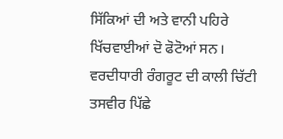ਸਿੱਕਿਆਂ ਦੀ ਅਤੇ ਵਾਨੀ ਪਹਿਰੇ ਖਿੱਚਵਾਈਆਂ ਦੋ ਫੋਟੋਆਂ ਸਨ। ਵਰਦੀਧਾਰੀ ਰੰਗਰੂਟ ਦੀ ਕਾਲੀ ਚਿੱਟੀ ਤਸਵੀਰ ਪਿੱਛੇ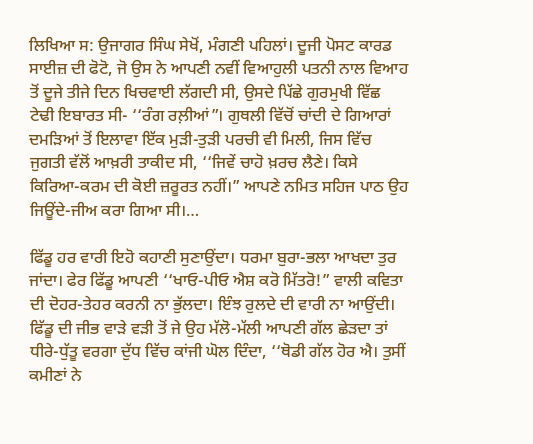ਲਿਖਿਆ ਸ: ਉਜਾਗਰ ਸਿੰਘ ਸੇਖੋਂ, ਮੰਗਣੀ ਪਹਿਲਾਂ। ਦੂਜੀ ਪੋਸਟ ਕਾਰਡ ਸਾਈਜ਼ ਦੀ ਫੋਟੋ, ਜੋ ਉਸ ਨੇ ਆਪਣੀ ਨਵੀਂ ਵਿਆਹੁਲੀ ਪਤਨੀ ਨਾਲ ਵਿਆਹ ਤੋਂ ਦੂਜੇ ਤੀਜੇ ਦਿਨ ਖਿਚਵਾਈ ਲੱਗਦੀ ਸੀ, ਉਸਦੇ ਪਿੱਛੇ ਗੁਰਮੁਖੀ ਵਿੱਛ ਟੇਢੀ ਇਬਾਰਤ ਸੀ- ‘‘ਰੰਗ ਰਲ਼ੀਆਂ”। ਗੁਥਲੀ ਵਿੱਚੋਂ ਚਾਂਦੀ ਦੇ ਗਿਆਰਾਂ ਦਮੜਿਆਂ ਤੋਂ ਇਲਾਵਾ ਇੱਕ ਮੁੜੀ-ਤੁੜੀ ਪਰਚੀ ਵੀ ਮਿਲੀ, ਜਿਸ ਵਿੱਚ ਜੁਗਤੀ ਵੱਲੋਂ ਆਖ਼ਰੀ ਤਾਕੀਦ ਸੀ, ‘‘ਜਿਵੇਂ ਚਾਹੋ ਖ਼ਰਚ ਲੈਣੇ। ਕਿਸੇ ਕਿਰਿਆ-ਕਰਮ ਦੀ ਕੋਈ ਜ਼ਰੂਰਤ ਨਹੀਂ।” ਆਪਣੇ ਨਮਿਤ ਸਹਿਜ ਪਾਠ ਉਹ ਜਿਊਂਦੇ-ਜੀਅ ਕਰਾ ਗਿਆ ਸੀ।…

ਫਿੱਡੂ ਹਰ ਵਾਰੀ ਇਹੋ ਕਹਾਣੀ ਸੁਣਾਉਂਦਾ। ਧਰਮਾ ਬੁਰਾ-ਭਲਾ ਆਖਦਾ ਤੁਰ ਜਾਂਦਾ। ਫੇਰ ਫਿੱਡੂ ਆਪਣੀ ‘‘ਖਾਓ-ਪੀਓ ਐਸ਼ ਕਰੋ ਮਿੱਤਰੋ!” ਵਾਲੀ ਕਵਿਤਾ ਦੀ ਦੋਹਰ-ਤੇਹਰ ਕਰਨੀ ਨਾ ਭੁੱਲਦਾ। ਇੰਝ ਰੁਲਦੇ ਦੀ ਵਾਰੀ ਨਾ ਆਉਂਦੀ। ਫਿੱਡੂ ਦੀ ਜੀਭ ਵਾੜੇ ਵੜੀ ਤੋਂ ਜੇ ਉਹ ਮੱਲੋ-ਮੱਲੀ ਆਪਣੀ ਗੱਲ ਛੇੜਦਾ ਤਾਂ ਧੀਰੇ-ਧੁੱਤੂ ਵਰਗਾ ਦੁੱਧ ਵਿੱਚ ਕਾਂਜੀ ਘੋਲ ਦਿੰਦਾ, ‘‘ਥੋਡੀ ਗੱਲ ਹੋਰ ਐ। ਤੁਸੀਂ ਕਮੀਣਾਂ ਨੇ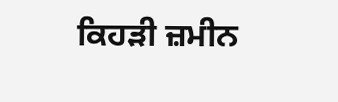ਕਿਹੜੀ ਜ਼ਮੀਨ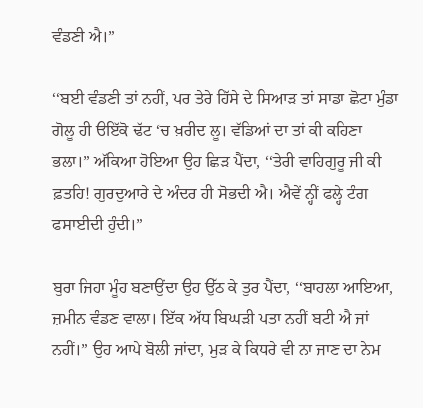ਵੰਡਣੀ ਐ।”

‘‘ਬਈ ਵੰਡਣੀ ਤਾਂ ਨਹੀਂ, ਪਰ ਤੇਰੇ ਹਿੱਸੇ ਦੇ ਸਿਆੜ ਤਾਂ ਸਾਡਾ ਛੋਟਾ ਮੁੰਡਾ ਗੋਲੂ ਹੀ ੳਇੱਕੋ ਢੱਟ ‘ਚ ਖ਼ਰੀਦ ਲੂ। ਵੱਡਿਆਂ ਦਾ ਤਾਂ ਕੀ ਕਹਿਣਾ ਭਲਾ।” ਅੱਕਿਆ ਹੋਇਆ ਉਹ ਛਿੜ ਪੈਂਦਾ, ‘‘ਤੇਰੀ ਵਾਹਿਗੁਰੂ ਜੀ ਕੀ ਫ਼ਤਹਿ! ਗੁਰਦੁਆਰੇ ਦੇ ਅੰਦਰ ਹੀ ਸੋਭਦੀ ਐ। ਐਵੇਂ ਨ੍ਹੀਂ ਫਲ੍ਹੇ ਟੰਗ ਫਸਾਈਦੀ ਹੁੰਦੀ।”

ਬੁਰਾ ਜਿਹਾ ਮੂੰਹ ਬਣਾਉਂਦਾ ਉਹ ਉੱਠ ਕੇ ਤੁਰ ਪੈਂਦਾ, ‘‘ਬਾਹਲਾ ਆਇਆ, ਜ਼ਮੀਨ ਵੰਡਣ ਵਾਲਾ। ਇੱਕ ਅੱਧ ਬਿਘੜੀ ਪਤਾ ਨਹੀਂ ਬਟੀ ਐ ਜਾਂ ਨਹੀਂ।” ਉਹ ਆਪੇ ਬੋਲੀ ਜਾਂਦਾ, ਮੁੜ ਕੇ ਕਿਧਰੇ ਵੀ ਨਾ ਜਾਣ ਦਾ ਨੇਮ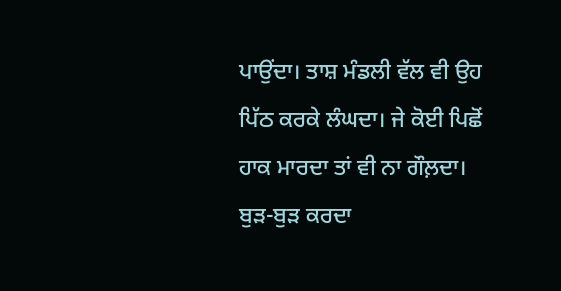ਪਾਉਂਦਾ। ਤਾਸ਼ ਮੰਡਲੀ ਵੱਲ ਵੀ ਉਹ ਪਿੱਠ ਕਰਕੇ ਲੰਘਦਾ। ਜੇ ਕੋਈ ਪਿਛੋਂ ਹਾਕ ਮਾਰਦਾ ਤਾਂ ਵੀ ਨਾ ਗੌਲ਼ਦਾ। ਬੁੜ-ਬੁੜ ਕਰਦਾ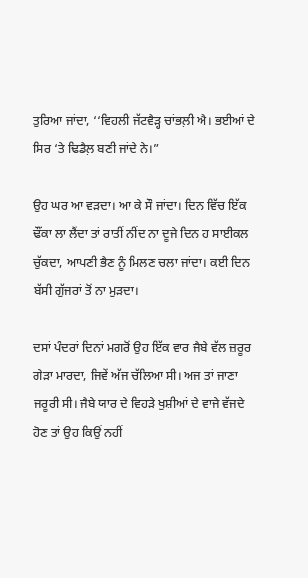ਤੁਰਿਆ ਜਾਂਦਾ, ‘‘ਵਿਹਲੀ ਜੱਟਵੈੜ੍ਹ ਚਾਂਭਲ਼ੀ ਐ। ਭਈਆਂ ਦੇ ਸਿਰ ‘ਤੇ ਢਿਡੈਲ਼ ਬਣੀ ਜਾਂਦੇ ਨੇ।”

ਉਹ ਘਰ ਆ ਵੜਦਾ। ਆ ਕੇ ਸੌ ਜਾਂਦਾ। ਦਿਨ ਵਿੱਚ ਇੱਕ ਢੌਂਕਾ ਲਾ ਲੈਂਦਾ ਤਾਂ ਰਾਤੀਂ ਨੀਂਦ ਨਾ ਦੂਜੇ ਦਿਨ ਹ ਸਾਈਕਲ ਚੁੱਕਦਾ, ਆਪਣੀ ਭੈਣ ਨੂੰ ਮਿਲਣ ਚਲਾ ਜਾਂਦਾ। ਕਈ ਦਿਨ ਬੱਸੀ ਗੁੱਜਰਾਂ ਤੋਂ ਨਾ ਮੁੜਦਾ।

ਦਸਾਂ ਪੰਦਰਾਂ ਦਿਨਾਂ ਮਗਰੋਂ ਉਹ ਇੱਕ ਵਾਰ ਜੈਬੇ ਵੱਲ ਜ਼ਰੂਰ ਗੇੜਾ ਮਾਰਦਾ, ਜਿਵੇਂ ਅੱਜ ਚੱਲਿਆ ਸੀ। ਅਜ ਤਾਂ ਜਾਣਾ ਜਰੂਰੀ ਸੀ। ਜੈਬੇ ਯਾਰ ਦੇ ਵਿਹੜੇ ਖੁਸ਼ੀਆਂ ਦੇ ਵਾਜੇ ਵੱਜਦੇ ਹੋਣ ਤਾਂ ਉਹ ਕਿਉਂ ਨਹੀਂ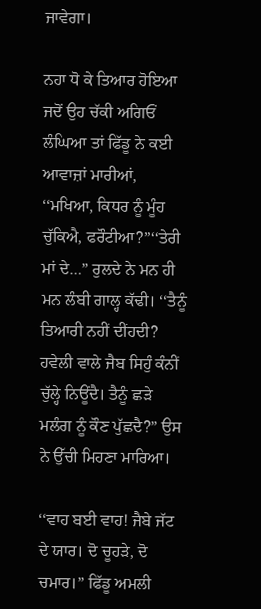ਜਾਵੇਗਾ।

ਨਹਾ ਧੋ ਕੇ ਤਿਆਰ ਹੋਇਆ ਜਦੋਂ ਉਹ ਚੱਕੀ ਅਗਿਓਂ ਲੰਘਿਆ ਤਾਂ ਫਿੱਡੂ ਨੇ ਕਈ ਆਵਾਜ਼ਾਂ ਮਾਰੀਆਂ, ‘‘ਮਖਿਆ, ਕਿਧਰ ਨੂੰ ਮੂੰਹ ਚੁੱਕਿਐ, ਫਰੌਟੀਆ?”‘‘ਤੇਰੀ ਮਾਂ ਦੇ…” ਰੁਲਦੇ ਨੇ ਮਨ ਹੀ ਮਨ ਲੰਬੀ ਗਾਲ੍ਹ ਕੱਢੀ। ‘‘ਤੈਨੂੰ ਤਿਆਰੀ ਨਹੀਂ ਦੀਂਹਦੀ? ਹਵੇਲੀ ਵਾਲੇ ਜੈਬ ਸਿਹੁੰ ਕੰਨੀਂ ਚੁੱਲ੍ਹੇ ਨਿਊਂਦੈ। ਤੈਨੂੰ ਛੜੇ ਮਲੰਗ ਨੂੰ ਕੌਣ ਪੁੱਛਦੈ?” ਉਸ ਨੇ ਉੱਚੀ ਮਿਹਣਾ ਮਾਰਿਆ।

‘‘ਵਾਹ ਬਈ ਵਾਹ! ਜੈਬੇ ਜੱਟ ਦੇ ਯਾਰ। ਦੋ ਚੂਹੜੇ, ਦੋ ਚਮਾਰ।” ਫਿੱਡੂ ਅਮਲੀ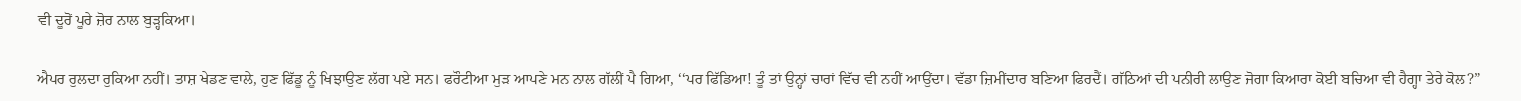ਵੀ ਦੂਰੋਂ ਪੂਰੇ ਜ਼ੋਰ ਨਾਲ ਬੁੜ੍ਹਕਿਆ।

ਐਪਰ ਰੁਲਦਾ ਰੁਕਿਆ ਨਹੀਂ। ਤਾਸ਼ ਖੇਡਣ ਵਾਲੇ, ਹੁਣ ਫਿੱਡੂ ਨੂੰ ਖਿਝਾਉਣ ਲੱਗ ਪਏ ਸਨ। ਫਰੌਟੀਆ ਮੁੜ ਆਪਣੇ ਮਨ ਨਾਲ ਗੱਲੀਂ ਪੈ ਗਿਆ, ‘‘ਪਰ ਫਿੱਡਿਆ! ਤੂੰ ਤਾਂ ਉਨ੍ਹਾਂ ਚਾਰਾਂ ਵਿੱਚ ਵੀ ਨਹੀਂ ਆਉਂਦਾ। ਵੱਡਾ ਜ਼ਿਮੀਂਦਾਰ ਬਣਿਆ ਫਿਰਦੈਂ। ਗੱਠਿਆਂ ਦੀ ਪਨੀਰੀ ਲਾਉਣ ਜੋਗਾ ਕਿਆਰਾ ਕੋਈ ਬਚਿਆ ਵੀ ਹੈਗ੍ਹਾ ਤੇਰੇ ਕੋਲ?”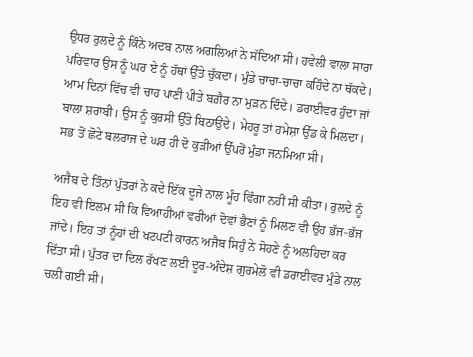ਉਧਰ ਰੁਲਦੇ ਨੂੰ ਕਿੰਨੇ ਅਦਬ ਨਾਲ ਅਗਲਿਆਂ ਨੇ ਸੱਦਿਆ ਸੀ। ਹਵੇਲੀ ਵਾਲਾ ਸਾਰਾ ਪਰਿਵਾਰ ਉਸ ਨੂੰ ਘਰ ਏ ਨੂੰ ਹੱਥਾਂ ਉੱਤੇ ਚੁੱਕਦਾ। ਮੁੰਡੇ ਚਾਚਾ-ਚਾਚਾ ਕਹਿੰਦੇ ਨਾ ਥੱਕਦੇ। ਆਮ ਦਿਨਾਂ ਵਿੱਚ ਵੀ ਚਾਹ ਪਾਣੀ ਪੀਤੇ ਬਗ਼ੈਰ ਨਾ ਮੁੜਨ ਦਿੰਦੇ। ਡਰਾਈਵਰ ਹੁੰਦਾ ਜਾਂ ਬਾਲਾ ਸ਼ਰਾਬੀ। ਉਸ ਨੂੰ ਕੁਰਸੀ ਉੱਤੇ ਬਿਠਾਉਂਦੇ। ਮੇਹਰੂ ਤਾਂ ਹਮੇਸ਼ਾ ਉੱਡ ਕੇ ਮਿਲਦਾ। ਸਭ ਤੋਂ ਛੋਟੇ ਬਲਰਾਜ ਦੇ ਘਰ ਹੀ ਦੋ ਕੁੜੀਆਂ ਉੱਪਰੋਂ ਮੁੰਡਾ ਜਨਮਿਆ ਸੀ।

ਅਜੈਬ ਦੇ ਤਿੰਨਾਂ ਪੁੱਤਰਾਂ ਨੇ ਕਦੇ ਇੱਕ ਦੂਜੇ ਨਾਲ ਮੂੰਹ ਵਿੰਗਾ ਨਹੀਂ ਸੀ ਕੀਤਾ। ਰੁਲਦੇ ਨੂੰ ਇਹ ਵੀ ਇਲਮ ਸੀ ਕਿ ਵਿਆਹੀਆਂ ਵਰੀਆਂ ਦੋਵਾਂ ਭੈਣਾਂ ਨੂੰ ਮਿਲਣ ਵੀ ਉਹ ਭੱਜ-ਭੱਜ ਜਾਂਦੇ। ਇਹ ਤਾਂ ਨੂੰਹਾਂ ਦੀ ਖਟਪਟੀ ਕਾਰਨ ਅਜੈਬ ਸਿਹੁੰ ਨੇ ਸੋਹਣੇ ਨੂੰ ਅਲਹਿਦਾ ਕਰ ਦਿੱਤਾ ਸੀ। ਪੁੱਤਰ ਦਾ ਦਿਲ ਰੱਖਣ ਲਈ ਦੂਰ-ਅੰਦੇਸ਼ ਗੁਰਮੇਲੋ ਵੀ ਡਰਾਈਵਰ ਮੁੰਡੇ ਨਾਲ ਚਲੀ ਗਈ ਸੀ।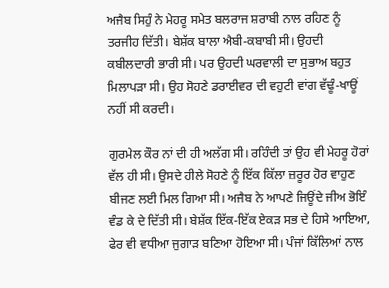ਅਜੈਬ ਸਿਹੁੰ ਨੇ ਮੇਹਰੂ ਸਮੇਤ ਬਲਰਾਜ ਸ਼ਰਾਬੀ ਨਾਲ ਰਹਿਣ ਨੂੰ ਤਰਜੀਹ ਦਿੱਤੀ। ਬੇਸ਼ੱਕ ਬਾਲਾ ਐਬੀ-ਕਬਾਬੀ ਸੀ। ਉਹਦੀ ਕਬੀਲਦਾਰੀ ਭਾਰੀ ਸੀ। ਪਰ ਉਹਦੀ ਘਰਵਾਲੀ ਦਾ ਸੁਭਾਅ ਬਹੁਤ ਮਿਲਾਪੜਾ ਸੀ। ਉਹ ਸੋਹਣੇ ਡਰਾਈਵਰ ਦੀ ਵਹੁਟੀ ਵਾਂਗ ਵੱਢੂੰ-ਖਾਊਂ ਨਹੀਂ ਸੀ ਕਰਦੀ।

ਗੁਰਮੇਲ ਕੌਰ ਨਾਂ ਦੀ ਹੀ ਅਲੱਗ ਸੀ। ਰਹਿੰਦੀ ਤਾਂ ਉਹ ਵੀ ਮੇਹਰੂ ਹੋਰਾਂ ਵੱਲ ਹੀ ਸੀ। ਉਸਦੇ ਹੀਲੇ ਸੋਹਣੇ ਨੂੰ ਇੱਕ ਕਿੱਲਾ ਜ਼ਰੂਰ ਹੋਰ ਵਾਹੁਣ ਬੀਜਣ ਲਈ ਮਿਲ ਗਿਆ ਸੀ। ਅਜੈਬ ਨੇ ਆਪਣੇ ਜਿਊਂਦੇ ਜੀਅ ਭੋਇੰ ਵੰਡ ਕੇ ਦੇ ਦਿੱਤੀ ਸੀ। ਬੇਸ਼ੱਕ ਇੱਕ-ਇੱਕ ਏਕੜ ਸਭ ਦੇ ਹਿਸੇ ਆਇਆ, ਫੇਰ ਵੀ ਵਧੀਆ ਜੁਗਾੜ ਬਣਿਆ ਹੋਇਆ ਸੀ। ਪੰਜਾਂ ਕਿੱਲਿਆਂ ਨਾਲ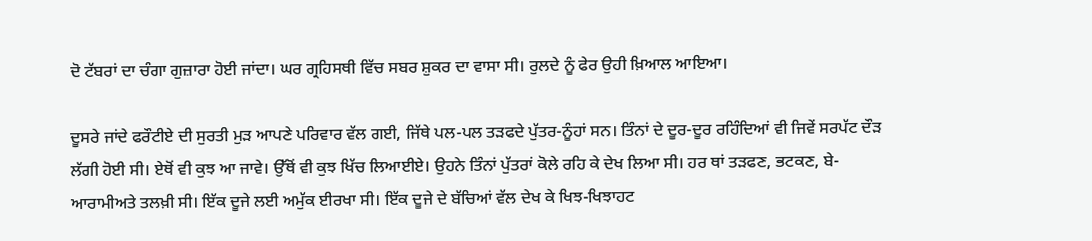ਦੋ ਟੱਬਰਾਂ ਦਾ ਚੰਗਾ ਗੁਜ਼ਾਰਾ ਹੋਈ ਜਾਂਦਾ। ਘਰ ਗ੍ਰਹਿਸਥੀ ਵਿੱਚ ਸਬਰ ਸ਼ੁਕਰ ਦਾ ਵਾਸਾ ਸੀ। ਰੁਲਦੇ ਨੂੰ ਫੇਰ ਉਹੀ ਖ਼ਿਆਲ ਆਇਆ।

ਦੂਸਰੇ ਜਾਂਦੇ ਫਰੌਟੀਏ ਦੀ ਸੁਰਤੀ ਮੁੜ ਆਪਣੇ ਪਰਿਵਾਰ ਵੱਲ ਗਈ, ਜਿੱਥੇ ਪਲ-ਪਲ ਤੜਫਦੇ ਪੁੱਤਰ-ਨੂੰਹਾਂ ਸਨ। ਤਿੰਨਾਂ ਦੇ ਦੂਰ-ਦੂਰ ਰਹਿੰਦਿਆਂ ਵੀ ਜਿਵੇਂ ਸਰਪੱਟ ਦੌੜ ਲੱਗੀ ਹੋਈ ਸੀ। ਏਥੋਂ ਵੀ ਕੁਝ ਆ ਜਾਵੇ। ਉੱਥੋਂ ਵੀ ਕੁਝ ਖਿੱਚ ਲਿਆਈਏ। ਉਹਨੇ ਤਿੰਨਾਂ ਪੁੱਤਰਾਂ ਕੋਲੇ ਰਹਿ ਕੇ ਦੇਖ ਲਿਆ ਸੀ। ਹਰ ਥਾਂ ਤੜਫਣ, ਭਟਕਣ, ਬੇ-ਆਰਾਮੀਅਤੇ ਤਲਖ਼ੀ ਸੀ। ਇੱਕ ਦੂਜੇ ਲਈ ਅਮੁੱਕ ਈਰਖਾ ਸੀ। ਇੱਕ ਦੂਜੇ ਦੇ ਬੱਚਿਆਂ ਵੱਲ ਦੇਖ ਕੇ ਖਿਝ-ਖਿਝਾਹਟ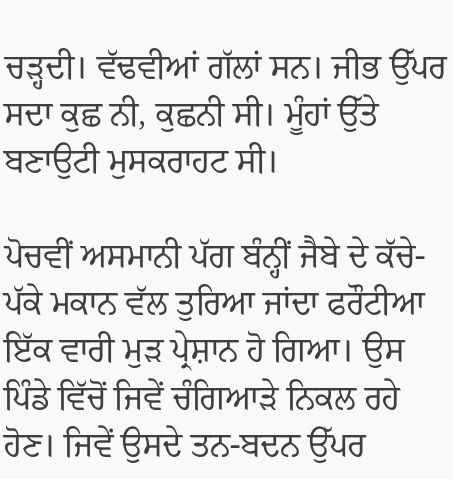ਚੜ੍ਹਦੀ। ਵੱਢਵੀਆਂ ਗੱਲਾਂ ਸਨ। ਜੀਭ ਉੱਪਰ ਸਦਾ ਕੁਛ ਨੀ, ਕੁਛਨੀ ਸੀ। ਮੂੰਹਾਂ ਉੱਤੇ ਬਣਾਉਟੀ ਮੁਸਕਰਾਹਟ ਸੀ।

ਪੋਚਵੀਂ ਅਸਮਾਨੀ ਪੱਗ ਬੰਨ੍ਹੀਂ ਜੈਬੇ ਦੇ ਕੱਚੇ-ਪੱਕੇ ਮਕਾਨ ਵੱਲ ਤੁਰਿਆ ਜਾਂਦਾ ਫਰੌਟੀਆ ਇੱਕ ਵਾਰੀ ਮੁੜ ਪ੍ਰੇਸ਼ਾਨ ਹੋ ਗਿਆ। ਉਸ ਪਿੰਡੇ ਵਿੱਚੋਂ ਜਿਵੇਂ ਚੰਗਿਆੜੇ ਨਿਕਲ ਰਹੇ ਹੋਣ। ਜਿਵੇਂ ਉਸਦੇ ਤਨ-ਬਦਨ ਉੱਪਰ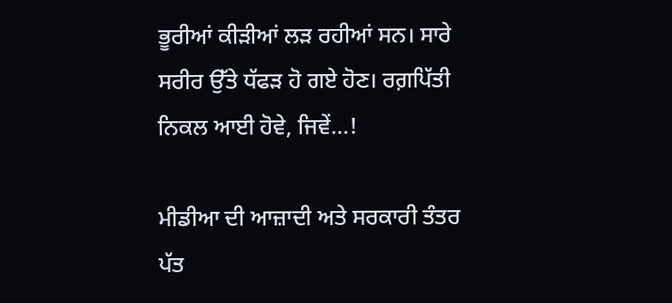ਭੂਰੀਆਂ ਕੀੜੀਆਂ ਲੜ ਰਹੀਆਂ ਸਨ। ਸਾਰੇ ਸਰੀਰ ਉੱਤੇ ਧੱਫੜ ਹੋ ਗਏ ਹੋਣ। ਰਗ਼ਪਿੱਤੀ ਨਿਕਲ ਆਈ ਹੋਵੇ, ਜਿਵੇਂ…!

ਮੀਡੀਆ ਦੀ ਆਜ਼ਾਦੀ ਅਤੇ ਸਰਕਾਰੀ ਤੰਤਰ
ਪੱਤ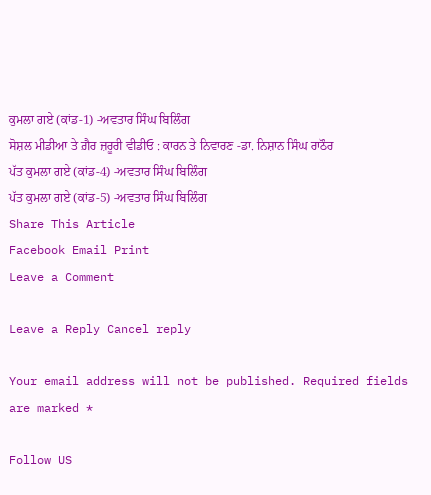ਕੁਮਲਾ ਗਏ (ਕਾਂਡ-1) -ਅਵਤਾਰ ਸਿੰਘ ਬਿਲਿੰਗ
ਸੋਸ਼ਲ ਮੀਡੀਆ ਤੇ ਗ਼ੈਰ ਜ਼ਰੂਰੀ ਵੀਡੀਓ : ਕਾਰਨ ਤੇ ਨਿਵਾਰਣ -ਡਾ. ਨਿਸ਼ਾਨ ਸਿੰਘ ਰਾਠੌਰ
ਪੱਤ ਕੁਮਲਾ ਗਏ (ਕਾਂਡ-4) -ਅਵਤਾਰ ਸਿੰਘ ਬਿਲਿੰਗ
ਪੱਤ ਕੁਮਲਾ ਗਏ (ਕਾਂਡ-5) -ਅਵਤਾਰ ਸਿੰਘ ਬਿਲਿੰਗ
Share This Article
Facebook Email Print
Leave a Comment

Leave a Reply Cancel reply

Your email address will not be published. Required fields are marked *

Follow US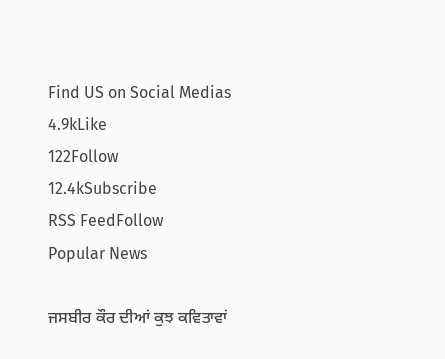Find US on Social Medias
4.9kLike
122Follow
12.4kSubscribe
RSS FeedFollow
Popular News

ਜਸਬੀਰ ਕੌਰ ਦੀਆਂ ਕੁਝ ਕਵਿਤਾਵਾਂ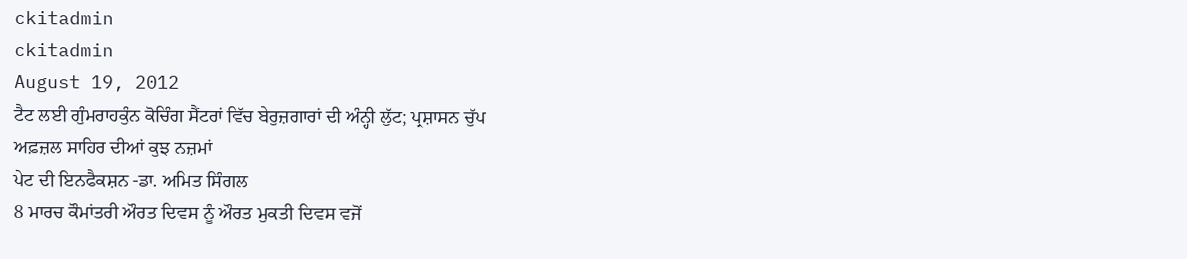ckitadmin
ckitadmin
August 19, 2012
ਟੈਟ ਲਈ ਗੁੰਮਰਾਹਕੁੰਨ ਕੋਚਿੰਗ ਸੈਂਟਰਾਂ ਵਿੱਚ ਬੇਰੁਜ਼ਗਾਰਾਂ ਦੀ ਅੰਨ੍ਹੀ ਲੁੱਟ; ਪ੍ਰਸ਼ਾਸਨ ਚੁੱਪ
ਅਫ਼ਜ਼ਲ ਸਾਹਿਰ ਦੀਆਂ ਕੁਝ ਨਜ਼ਮਾਂ
ਪੇਟ ਦੀ ਇਨਫੈਕਸ਼ਨ -ਡਾ. ਅਮਿਤ ਸਿੰਗਲ
8 ਮਾਰਚ ਕੌਮਾਂਤਰੀ ਔਰਤ ਦਿਵਸ ਨੂੰ ਔਰਤ ਮੁਕਤੀ ਦਿਵਸ ਵਜੋਂ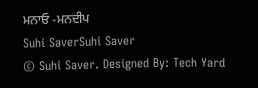ਮਨਾਓ -ਮਨਦੀਪ
Suhi SaverSuhi Saver
© Suhi Saver. Designed By: Tech Yard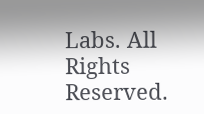Labs. All Rights Reserved.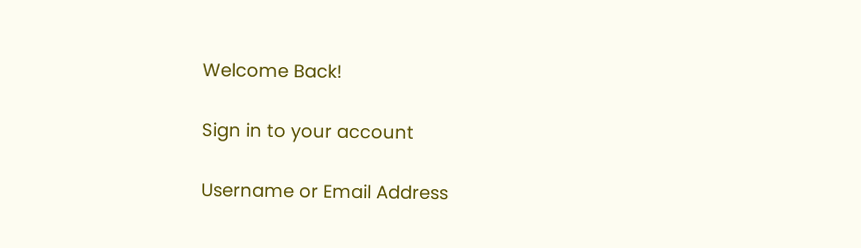Welcome Back!

Sign in to your account

Username or Email Address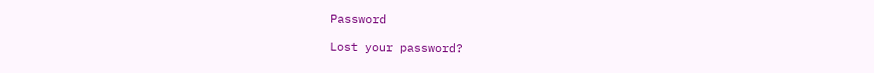Password

Lost your password?